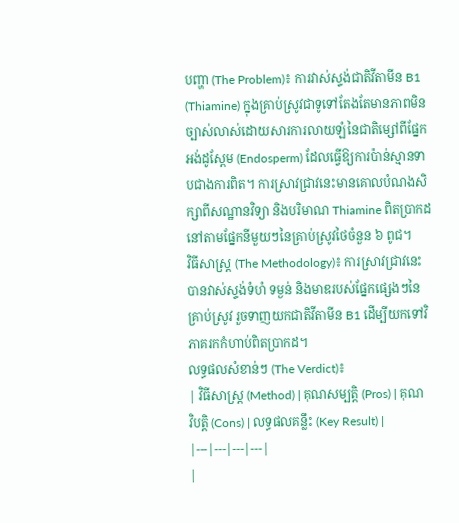បញ្ហា (The Problem)៖ ការវាស់ស្ទង់ជាតិវីតាមីន B1 (Thiamine) ក្នុងគ្រាប់ស្រូវជាទូទៅតែងតែមានភាពមិនច្បាស់លាស់ដោយសារការលាយឡំនៃជាតិម្សៅពីផ្នែកអង់ដូស្ពែម (Endosperm) ដែលធ្វើឱ្យការប៉ាន់ស្មានទាបជាងការពិត។ ការស្រាវជ្រាវនេះមានគោលបំណងសិក្សាពីសណ្ឋានវិទ្យា និងបរិមាណ Thiamine ពិតប្រាកដនៅតាមផ្នែកនីមួយៗនៃគ្រាប់ស្រូវថៃចំនួន ៦ ពូជ។
វិធីសាស្ត្រ (The Methodology)៖ ការស្រាវជ្រាវនេះបានវាស់ស្ទង់ទំហំ ទម្ងន់ និងមាឌរបស់ផ្នែកផ្សេងៗនៃគ្រាប់ស្រូវ រួចទាញយកជាតិវីតាមីន B1 ដើម្បីយកទៅវិភាគរកកំហាប់ពិតប្រាកដ។
លទ្ធផលសំខាន់ៗ (The Verdict)៖
| វិធីសាស្ត្រ (Method) | គុណសម្បត្តិ (Pros) | គុណវិបត្តិ (Cons) | លទ្ធផលគន្លឹះ (Key Result) |
|---|---|---|---|
|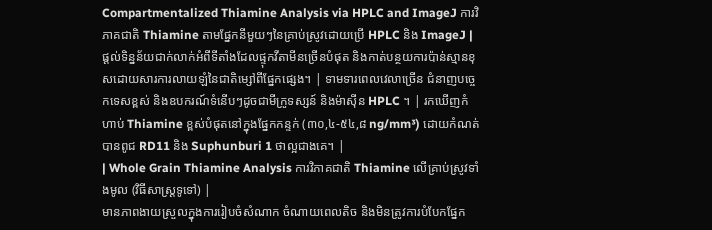Compartmentalized Thiamine Analysis via HPLC and ImageJ ការវិភាគជាតិ Thiamine តាមផ្នែកនីមួយៗនៃគ្រាប់ស្រូវដោយប្រើ HPLC និង ImageJ |
ផ្តល់ទិន្នន័យជាក់លាក់អំពីទីតាំងដែលផ្ទុកវីតាមីនច្រើនបំផុត និងកាត់បន្ថយការប៉ាន់ស្មានខុសដោយសារការលាយឡំនៃជាតិម្សៅពីផ្នែកផ្សេង។ | ទាមទារពេលវេលាច្រើន ជំនាញបច្ចេកទេសខ្ពស់ និងឧបករណ៍ទំនើបៗដូចជាមីក្រូទស្សន៍ និងម៉ាស៊ីន HPLC ។ | រកឃើញកំហាប់ Thiamine ខ្ពស់បំផុតនៅក្នុងផ្នែកកន្ទក់ (៣០,៤-៥៤,៨ ng/mm³) ដោយកំណត់បានពូជ RD11 និង Suphunburi 1 ថាល្អជាងគេ។ |
| Whole Grain Thiamine Analysis ការវិភាគជាតិ Thiamine លើគ្រាប់ស្រូវទាំងមូល (វិធីសាស្ត្រទូទៅ) |
មានភាពងាយស្រួលក្នុងការរៀបចំសំណាក ចំណាយពេលតិច និងមិនត្រូវការបំបែកផ្នែក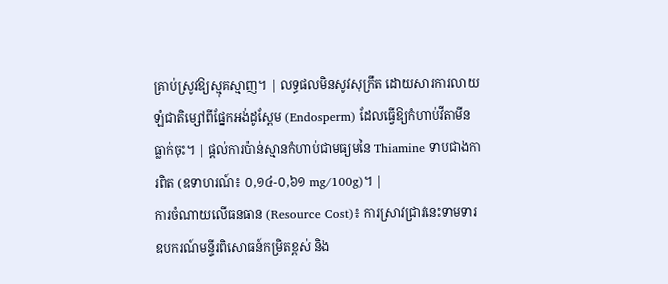គ្រាប់ស្រូវឱ្យស្មុគស្មាញ។ | លទ្ធផលមិនសូវសុក្រឹត ដោយសារការលាយឡំជាតិម្សៅពីផ្នែកអង់ដូស្ពែម (Endosperm) ដែលធ្វើឱ្យកំហាប់វីតាមីនធ្លាក់ចុះ។ | ផ្តល់ការប៉ាន់ស្មានកំហាប់ជាមធ្យមនៃ Thiamine ទាបជាងការពិត (ឧទាហរណ៍៖ ០,១៤-០,៦១ mg/100g)។ |
ការចំណាយលើធនធាន (Resource Cost)៖ ការស្រាវជ្រាវនេះទាមទារឧបករណ៍មន្ទីរពិសោធន៍កម្រិតខ្ពស់ និង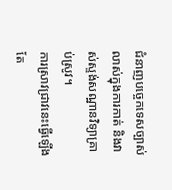ជំនាញបច្ចេកទេសច្បាស់លាស់ក្នុងការកាត់ និងវាស់ស្ទង់សណ្ឋានវិទ្យាគ្រាប់ស្រូវ។
ការស្រាវជ្រាវនេះធ្វើឡើងតែ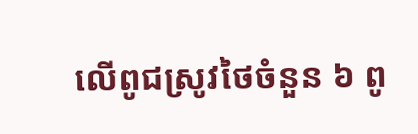លើពូជស្រូវថៃចំនួន ៦ ពូ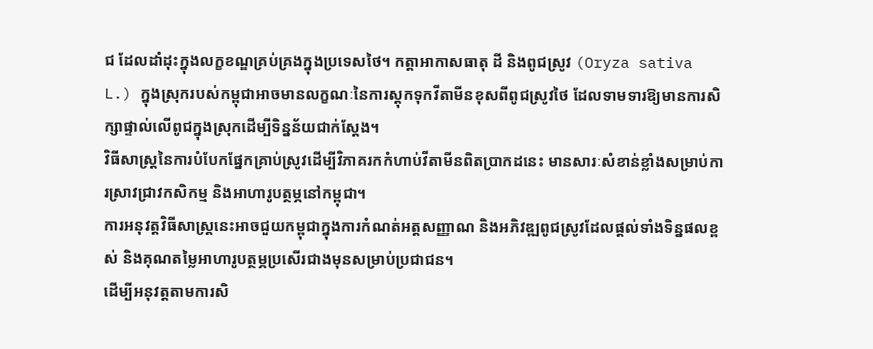ជ ដែលដាំដុះក្នុងលក្ខខណ្ឌគ្រប់គ្រងក្នុងប្រទេសថៃ។ កត្តាអាកាសធាតុ ដី និងពូជស្រូវ (Oryza sativa L.) ក្នុងស្រុករបស់កម្ពុជាអាចមានលក្ខណៈនៃការស្តុកទុកវីតាមីនខុសពីពូជស្រូវថៃ ដែលទាមទារឱ្យមានការសិក្សាផ្ទាល់លើពូជក្នុងស្រុកដើម្បីទិន្នន័យជាក់ស្តែង។
វិធីសាស្ត្រនៃការបំបែកផ្នែកគ្រាប់ស្រូវដើម្បីវិភាគរកកំហាប់វីតាមីនពិតប្រាកដនេះ មានសារៈសំខាន់ខ្លាំងសម្រាប់ការស្រាវជ្រាវកសិកម្ម និងអាហារូបត្ថម្ភនៅកម្ពុជា។
ការអនុវត្តវិធីសាស្ត្រនេះអាចជួយកម្ពុជាក្នុងការកំណត់អត្តសញ្ញាណ និងអភិវឌ្ឍពូជស្រូវដែលផ្តល់ទាំងទិន្នផលខ្ពស់ និងគុណតម្លៃអាហារូបត្ថម្ភប្រសើរជាងមុនសម្រាប់ប្រជាជន។
ដើម្បីអនុវត្តតាមការសិ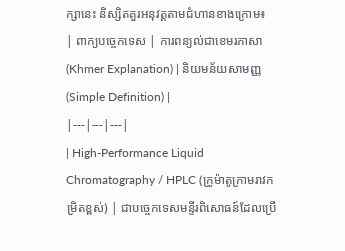ក្សានេះ និស្សិតគួរអនុវត្តតាមជំហានខាងក្រោម៖
| ពាក្យបច្ចេកទេស | ការពន្យល់ជាខេមរភាសា (Khmer Explanation) | និយមន័យសាមញ្ញ (Simple Definition) |
|---|---|---|
| High-Performance Liquid Chromatography / HPLC (ក្រូម៉ាតូក្រាមរាវកម្រិតខ្ពស់) | ជាបច្ចេកទេសមន្ទីរពិសោធន៍ដែលប្រើ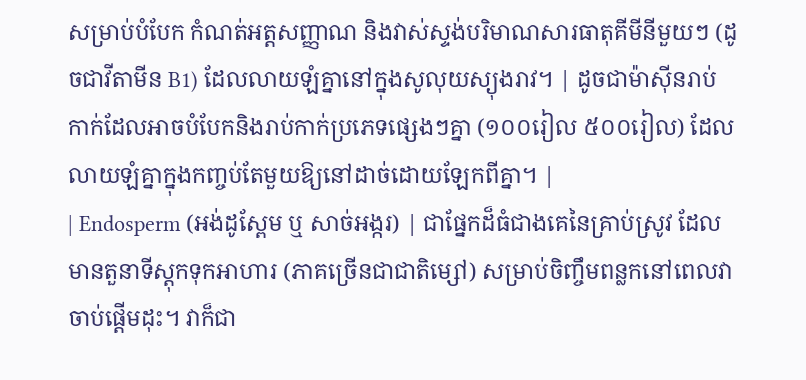សម្រាប់បំបែក កំណត់អត្តសញ្ញាណ និងវាស់ស្ទង់បរិមាណសារធាតុគីមីនីមួយៗ (ដូចជាវីតាមីន B1) ដែលលាយឡំគ្នានៅក្នុងសូលុយស្យុងរាវ។ | ដូចជាម៉ាស៊ីនរាប់កាក់ដែលអាចបំបែកនិងរាប់កាក់ប្រភេទផ្សេងៗគ្នា (១០០រៀល ៥០០រៀល) ដែលលាយឡំគ្នាក្នុងកញ្ចប់តែមួយឱ្យនៅដាច់ដោយឡែកពីគ្នា។ |
| Endosperm (អង់ដូស្ពែម ឬ សាច់អង្ករ) | ជាផ្នែកដ៏ធំជាងគេនៃគ្រាប់ស្រូវ ដែលមានតួនាទីស្តុកទុកអាហារ (ភាគច្រើនជាជាតិម្សៅ) សម្រាប់ចិញ្ចឹមពន្លកនៅពេលវាចាប់ផ្តើមដុះ។ វាក៏ជា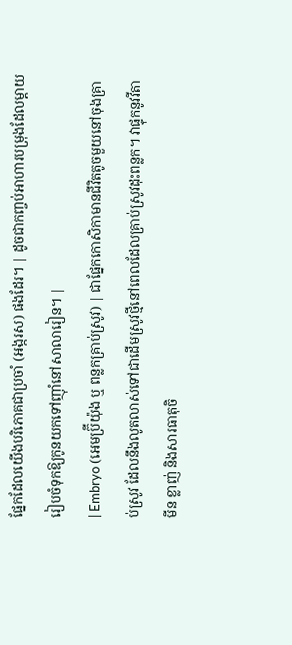ផ្នែកដែលយើងបរិភោគជាប្រចាំ (អង្ករស) ផងដែរ។ | ដូចជាកញ្ចប់អាហារបម្រុងដែលម្តាយរៀបចំទុកឱ្យកូនយកទៅញ៉ាំនៅសាលារៀន។ |
| Embryo (អេមប្រ៊ីយ៉ុង ឬ ពន្លកគ្រាប់ស្រូវ) | ជាផ្នែកកោសិកាមានជីវិតតូចមួយនៅចុងគ្រាប់ស្រូវ ដែលនឹងលូតលាស់ទៅជាដើមស្រូវថ្មីនៅពេលដែលគ្រាប់ស្រូវដុះពន្លក។ វាផ្ទុកនូវវីតាមីន ខ្លាញ់ និងសារធាតុចិ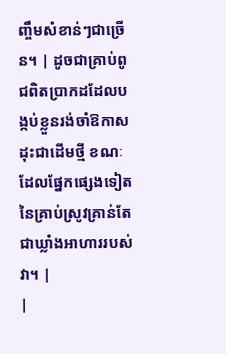ញ្ចឹមសំខាន់ៗជាច្រើន។ | ដូចជាគ្រាប់ពូជពិតប្រាកដដែលបង្កប់ខ្លួនរង់ចាំឱកាសដុះជាដើមថ្មី ខណៈដែលផ្នែកផ្សេងទៀតនៃគ្រាប់ស្រូវគ្រាន់តែជាឃ្លាំងអាហាររបស់វា។ |
|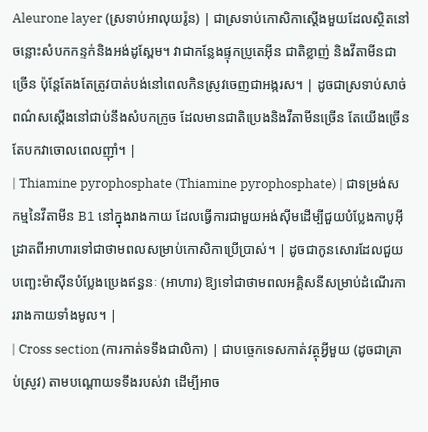Aleurone layer (ស្រទាប់អាលុយរ៉ូន) | ជាស្រទាប់កោសិកាស្តើងមួយដែលស្ថិតនៅចន្លោះសំបកកន្ទក់និងអង់ដូស្ពែម។ វាជាកន្លែងផ្ទុកប្រូតេអ៊ីន ជាតិខ្លាញ់ និងវីតាមីនជាច្រើន ប៉ុន្តែតែងតែត្រូវបាត់បង់នៅពេលកិនស្រូវចេញជាអង្ករស។ | ដូចជាស្រទាប់សាច់ពណ៌សស្តើងនៅជាប់នឹងសំបកក្រូច ដែលមានជាតិប្រេងនិងវីតាមីនច្រើន តែយើងច្រើនតែបកវាចោលពេលញ៉ាំ។ |
| Thiamine pyrophosphate (Thiamine pyrophosphate) | ជាទម្រង់សកម្មនៃវីតាមីន B1 នៅក្នុងរាងកាយ ដែលធ្វើការជាមួយអង់ស៊ីមដើម្បីជួយបំប្លែងកាបូអ៊ីដ្រាតពីអាហារទៅជាថាមពលសម្រាប់កោសិកាប្រើប្រាស់។ | ដូចជាកូនសោរដែលជួយបញ្ឆេះម៉ាស៊ីនបំប្លែងប្រេងឥន្ធនៈ (អាហារ) ឱ្យទៅជាថាមពលអគ្គិសនីសម្រាប់ដំណើរការរាងកាយទាំងមូល។ |
| Cross section (ការកាត់ទទឹងជាលិកា) | ជាបច្ចេកទេសកាត់វត្ថុអ្វីមួយ (ដូចជាគ្រាប់ស្រូវ) តាមបណ្តោយទទឹងរបស់វា ដើម្បីអាច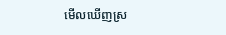មើលឃើញស្រ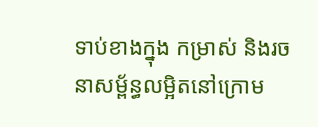ទាប់ខាងក្នុង កម្រាស់ និងរចនាសម្ព័ន្ធលម្អិតនៅក្រោម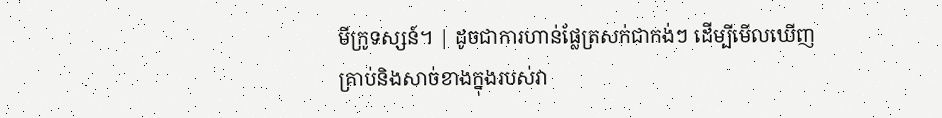មីក្រូទស្សន៍។ | ដូចជាការហាន់ផ្លែត្រសក់ជាកង់ៗ ដើម្បីមើលឃើញគ្រាប់និងសាច់ខាងក្នុងរបស់វា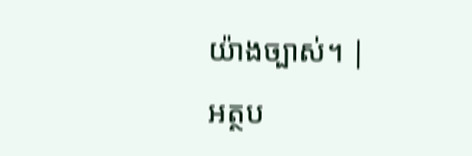យ៉ាងច្បាស់។ |
អត្ថប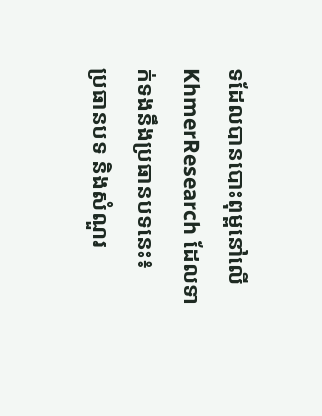ទដែលបានបោះពុម្ពនៅលើ KhmerResearch ដែលទាក់ទងនឹងប្រធានបទនេះ៖
ប្រធានបទ និងសំណួរ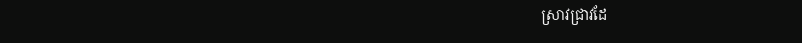ស្រាវជ្រាវដែ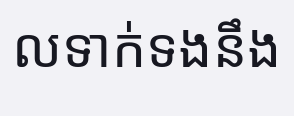លទាក់ទងនឹង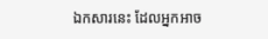ឯកសារនេះ ដែលអ្នកអាច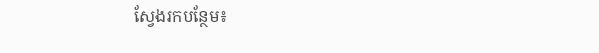ស្វែងរកបន្ថែម៖